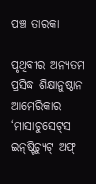ପଞ୍ଚ ତାରକା

ପୃଥିବୀର ଅନ୍ୟତମ ପ୍ରସିଦ୍ଧ ଶିକ୍ଷାନୁଷ୍ଠାନ ଆମେରିକାର ‘ମାସାଚୁସେଟ୍‌ସ ଇନ୍‌ଷ୍ଟିଚ୍ୟୁଟ୍ ଅଫ୍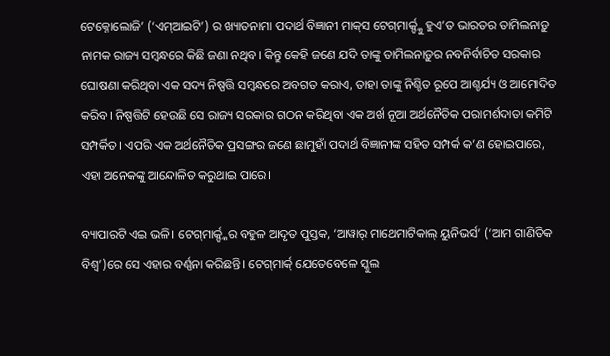ଟେକ୍ନୋଲୋଜି’ (‘ଏମ୍ଆଇଟି’) ର ଖ୍ୟାତନାମା ପଦାର୍ଥ ବିଜ୍ଞାନୀ ମାକ୍‌ସ ଟେଗ୍‌ମାର୍କ‌୍ଙ୍କୁ ହୁଏ’ତ ଭାରତର ତାମିଲନାଡ଼ୁ ନାମକ ରାଜ୍ୟ ସମ୍ବନ୍ଧରେ କିଛି ଜଣା ନଥିବ। କିନ୍ତୁ କେହି ଜଣେ ଯଦି ତାଙ୍କୁ ତାମିଲନାଡ଼ୁର ନବନିର୍ବାଚିତ ସରକାର ଘୋଷଣା କରିଥିବା ଏକ ସଦ୍ୟ ନିଷ୍ପତ୍ତି ସମ୍ବନ୍ଧରେ ଅବଗତ କରାଏ, ତାହା ତାଙ୍କୁ ନିଶ୍ଚିତ ରୂପେ ଆଶ୍ଚର୍ଯ୍ୟ ଓ ଆମୋଦିତ କରିବ। ନିଷ୍ପତ୍ତିଟି ହେଉଛି ସେ ରାଜ୍ୟ ସରକାର ଗଠନ କରିଥିବା ଏକ ଅର୍ଖ ନୂଆ ଅର୍ଥନୈତିକ ପରାମର୍ଶଦାତା କମିଟି ସମ୍ପର୍କିତ। ଏପରି ଏକ ଅର୍ଥନୈତିକ ପ୍ରସଙ୍ଗର ଜଣେ ଛାମୁହାଁ ପଦାର୍ଥ ବିଜ୍ଞାନୀଙ୍କ ସହିତ ସମ୍ପର୍କ କ’ଣ ହୋଇପାରେ, ଏହା ଅନେକଙ୍କୁ ଆନ୍ଦୋଳିତ କରୁଥାଇ ପାରେ।

ବ୍ୟାପାରଟି ଏଇ ଭଳି। ଟେଗ୍‌ମାର୍କ‌୍ଙ୍କର ବହୁଳ ଆଦୃତ ପୁସ୍ତକ, ‘ଆୱାର୍ ମାଥେମାଟିକାଲ୍ ୟୁନିଭର୍ସ’ (‘ଆମ ଗାଣିତିକ ବିଶ୍ବ’)ରେ ସେ ଏହାର ବର୍ଣ୍ଣନା କରିଛନ୍ତି। ଟେଗ୍‌ମାର୍କ‌୍‌ ଯେତେବେଳେ ସ୍କୁଲ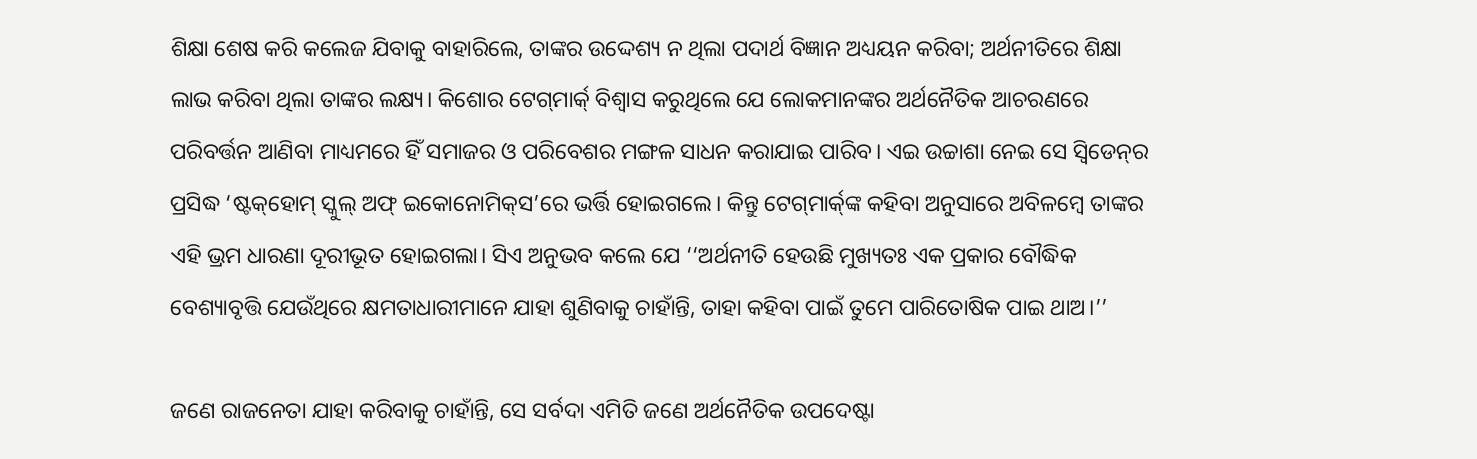ଶିକ୍ଷା ଶେଷ କରି କଲେଜ ଯିବାକୁ ବାହାରିଲେ, ତାଙ୍କର ଉଦ୍ଦେଶ୍ୟ ନ ଥିଲା ପଦାର୍ଥ ବିଜ୍ଞାନ ଅଧ୍ୟୟନ କରିବା; ଅର୍ଥନୀତିରେ ଶିକ୍ଷା ଲାଭ କରିବା ଥିଲା ତାଙ୍କର ଲକ୍ଷ୍ୟ। କିଶୋର ଟେଗ୍‌ମାର୍କ‌୍‌ ବିଶ୍ବାସ କରୁଥିଲେ ଯେ ଲୋକମାନଙ୍କର ଅର୍ଥନୈତିକ ଆଚରଣରେ ପରିବର୍ତ୍ତନ ଆଣିବା ମାଧ୍ୟମରେ ହିଁ ସମାଜର ଓ ପରିବେଶର ମଙ୍ଗଳ ସାଧନ କରାଯାଇ ପାରିବ। ଏଇ ଉଚ୍ଚାଶା ନେଇ ସେ ସ୍ବିଡେନ୍‌ର ପ୍ରସିଦ୍ଧ ‘ଷ୍ଟକ୍‌ହୋମ୍ ସ୍କୁଲ୍ ଅଫ୍ ଇକୋନୋମିକ୍‌ସ’ରେ ଭର୍ତ୍ତି ହୋଇଗଲେ। କିନ୍ତୁ ଟେଗ୍‌ମାର୍କ‌୍‌ଙ୍କ କହିବା ଅନୁସାରେ ଅବିଳମ୍ବେ ତାଙ୍କର ଏହି ଭ୍ରମ ଧାରଣା ଦୂରୀଭୂତ ହୋଇଗଲା। ସିଏ ଅନୁଭବ କଲେ ଯେ ‘‘ଅର୍ଥନୀତି ହେଉଛି ମୁଖ୍ୟତଃ ଏକ ପ୍ରକାର ବୌଦ୍ଧିକ ବେଶ୍ୟାବୃତ୍ତି ଯେଉଁଥିରେ କ୍ଷମତାଧାରୀମାନେ ଯାହା ଶୁଣିବାକୁ ଚାହାଁନ୍ତି, ତାହା କହିବା ପାଇଁ ତୁମେ ପାରିତୋଷିକ ପାଇ ଥାଅ।’’

ଜଣେ ରାଜନେତା ଯାହା କରିବାକୁ ଚାହାଁନ୍ତି, ସେ ସର୍ବଦା ଏମିତି ଜଣେ ଅର୍ଥନୈତିକ ଉପଦେଷ୍ଟା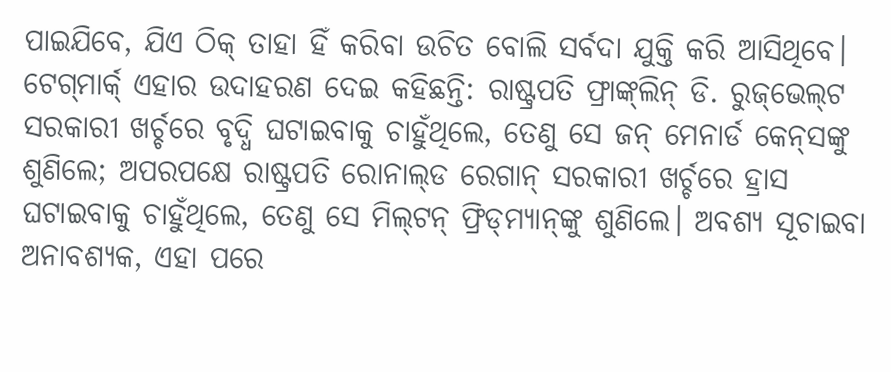ପାଇଯିବେ, ଯିଏ ଠିକ୍ ତାହା ହିଁ କରିବା ଉଚିତ ବୋଲି ସର୍ବଦା ଯୁକ୍ତି କରି ଆସିଥିବେ। ଟେଗ୍‌ମାର୍କ‌୍‌ ଏହାର ଉଦାହରଣ ଦେଇ କହିଛନ୍ତି: ରାଷ୍ଟ୍ରପତି ଫ୍ରାଙ୍କ୍‌ଲିନ୍ ଡି. ରୁଜ୍‌ଭେଲ୍‌ଟ ସରକାରୀ ଖର୍ଚ୍ଚରେ ବୃଦ୍ଧି ଘଟାଇବାକୁ ଚାହୁଁଥିଲେ, ତେଣୁ ସେ ଜନ୍ ମେନାର୍ଡ କେନ୍‌ସଙ୍କୁ ଶୁଣିଲେ; ଅପରପକ୍ଷେ ରାଷ୍ଟ୍ରପତି ରୋନାଲ୍‌ଡ ରେଗାନ୍ ସରକାରୀ ଖର୍ଚ୍ଚରେ ହ୍ରାସ ଘଟାଇବାକୁ ଚାହୁଁଥିଲେ, ତେଣୁ ସେ ମିଲ୍‌ଟନ୍ ଫ୍ରିଡ୍‌ମ୍ୟାନ୍‌ଙ୍କୁ ଶୁଣିଲେ। ଅବଶ୍ୟ ସୂଚାଇବା ଅନାବଶ୍ୟକ, ଏହା ପରେ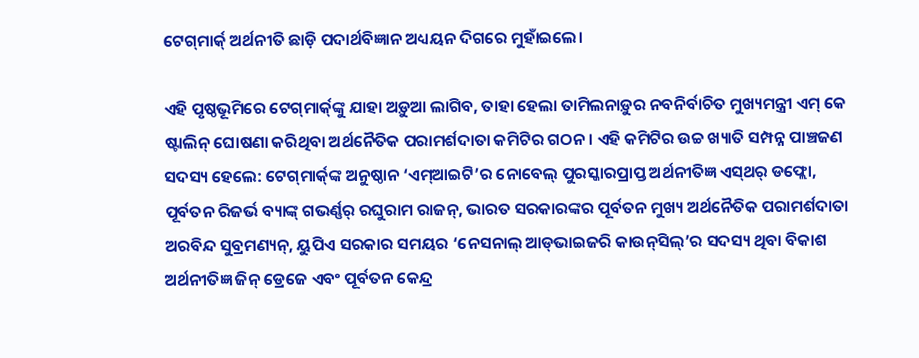ଟେଗ୍‌ମାର୍କ‌୍‌ ଅର୍ଥନୀତି ଛାଡ଼ି ପଦାର୍ଥବିଜ୍ଞାନ ଅଧ୍ୟୟନ ଦିଗରେ ମୁହାଁଇଲେ।

ଏହି ପୃଷ୍ଠଭୂମିରେ ‌ଟେଗ୍‌ମାର୍କ‌୍‌ଙ୍କୁ ଯାହା ଅଡ଼ୁଆ ଲାଗିବ, ତାହା ହେଲା ତାମିଲନାଡ଼ୁର ନବନିର୍ବାଚିତ ମୁଖ୍ୟମନ୍ତ୍ରୀ ଏମ୍ କେ ଷ୍ଟାଲିନ୍ ଘୋଷଣା କରିଥିବା ଅର୍ଥନୈତିକ ପରାମର୍ଶଦାତା କମିଟିର ଗଠନ। ଏହି କମିଟିର ଉଚ୍ଚ ଖ୍ୟାତି ସମ୍ପନ୍ନ ପାଞ୍ଚଜଣ ସଦସ୍ୟ ହେଲେ: ଟେଗ୍‌ମାର୍କ‌୍‌ଙ୍କ ଅନୁଷ୍ଠାନ ‘ଏମ୍‌ଆଇଟି’ର ନୋବେଲ୍ ପୁରସ୍କାରପ୍ରାପ୍ତ ଅର୍ଥନୀତିଜ୍ଞ ଏସ୍‌ଥର୍ ଡଫ୍ଲୋ, ପୂର୍ବତନ ରିଜର୍ଭ ବ୍ୟାଙ୍କ୍ ଗଭର୍ଣ୍ଣର୍ ରଘୁରାମ ରାଜନ୍, ଭାରତ ସରକାରଙ୍କର ପୂର୍ବତନ ମୁଖ୍ୟ ଅର୍ଥନୈତିକ ପରାମର୍ଶଦାତା ଅରବିନ୍ଦ ସୁବ୍ରମଣ୍ୟନ୍, ୟୁପିଏ ସରକାର ସମୟର ‘ନେସନାଲ୍ ଆଡ୍‌ଭାଇଜରି କାଉନ୍‌ସିଲ୍‌’ର ସଦସ୍ୟ ଥିବା ବିକାଶ ଅର୍ଥନୀତିଜ୍ଞ ଜିନ୍ ଡ୍ରେଜେ ଏବଂ ପୂର୍ବତନ କେନ୍ଦ୍ର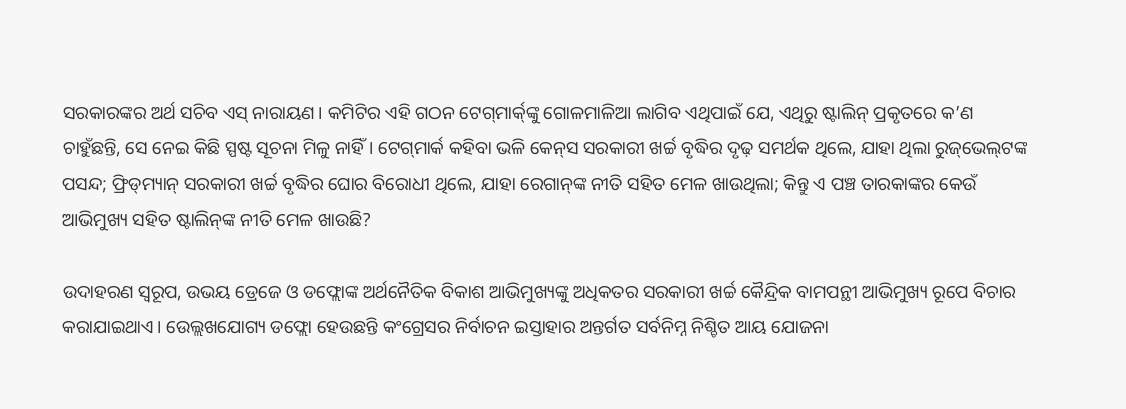ସରକାରଙ୍କର ଅର୍ଥ ସଚିବ ଏସ୍ ନାରାୟଣ। କମିଟିର ଏହି ଗଠନ ଟେଗ୍‌ମାର୍କ‌୍‌ଙ୍କୁ ଗୋଳମାଳିଆ ଲାଗିବ ଏଥିପାଇଁ ଯେ, ଏଥିରୁ ଷ୍ଟାଲିନ୍ ପ୍ରକୃତରେ କ’ଣ ଚାହୁଁଛନ୍ତି, ସେ ନେଇ କିଛି ସ୍ପଷ୍ଟ ସୂଚନା ମିଳୁ ନାହିଁ। ଟେଗ୍‌ମାର୍କ‌ କହିବା ଭଳି କେନ୍‌ସ ସରକାରୀ ଖର୍ଚ୍ଚ ବୃଦ୍ଧିର ଦୃଢ଼ ସମର୍ଥକ ଥିଲେ, ଯାହା ଥିଲା ରୁଜ୍‌ଭେଲ୍‌ଟଙ୍କ ପସନ୍ଦ; ଫ୍ରିଡ୍‌ମ୍ୟାନ୍ ସରକାରୀ ଖର୍ଚ୍ଚ ବୃଦ୍ଧିର ଘୋର ବିରୋଧୀ ଥିଲେ, ଯାହା ରେଗାନ୍‌ଙ୍କ ନୀତି ସହିତ ମେଳ ଖାଉଥିଲା; କିନ୍ତୁ ଏ ପଞ୍ଚ ତାରକାଙ୍କର କେଉଁ ଆଭିମୁଖ୍ୟ ସହିତ ଷ୍ଟାଲିନ୍‌ଙ୍କ ନୀତି ମେଳ ଖାଉଛି?

ଉଦାହରଣ ସ୍ବରୂପ, ଉଭୟ ଡ୍ରେଜେ ଓ ଡଫ୍ଲୋଙ୍କ ଅର୍ଥନୈତିକ ବିକାଶ ଆଭିମୁଖ୍ୟଙ୍କୁ ଅଧିକତର ସରକାରୀ ଖର୍ଚ୍ଚ କୈନ୍ଦ୍ରିକ ବାମପନ୍ଥୀ ଆଭିମୁଖ୍ୟ ରୂପେ ବିଚାର କରାଯାଇଥାଏ। ଉ‌େଲ୍ଲଖଯୋଗ୍ୟ ଡଫ୍ଲୋ ହେଉଛନ୍ତି କଂଗ୍ରେସର ନିର୍ବାଚନ ଇସ୍ତାହାର ଅନ୍ତର୍ଗତ ସର୍ବନିମ୍ନ ନିଶ୍ଚିତ ଆୟ ଯୋଜନା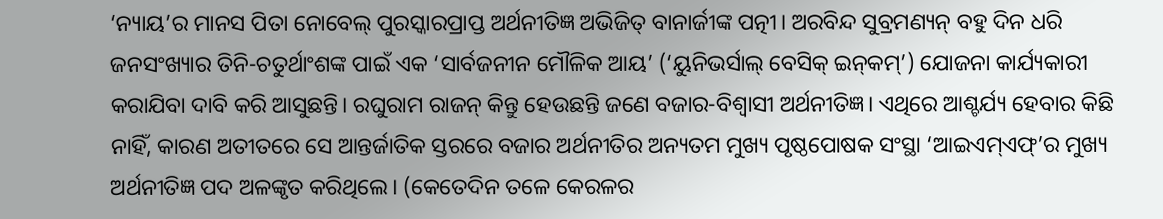‘ନ୍ୟାୟ’ର ମାନସ ପିତା ନୋବେଲ୍ ପୁରସ୍କାରପ୍ରାପ୍ତ ଅର୍ଥନୀତିଜ୍ଞ ଅଭିଜିତ୍ ବାନାର୍ଜୀଙ୍କ ପତ୍ନୀ। ଅରବିନ୍ଦ ସୁବ୍ରମଣ୍ୟନ୍ ବହୁ ଦିନ ଧରି ଜନସଂଖ୍ୟାର ତିନି-ଚତୁର୍ଥାଂଶଙ୍କ ପାଇଁ ଏକ ‘ସାର୍ବଜନୀନ ମୌଳିକ ଆୟ’ (‘ୟୁନିଭର୍ସାଲ୍ ବେସିକ୍ ଇନ୍‌କମ୍’) ଯୋଜନା କାର୍ଯ୍ୟକାରୀ କରାଯିବା ଦାବି କରି ଆସୁଛନ୍ତି। ରଘୁରାମ ରାଜନ୍ କିନ୍ତୁ ହେଉଛନ୍ତି ଜଣେ ବଜାର-ବିଶ୍ବାସୀ ଅର୍ଥନୀତିଜ୍ଞ। ଏଥିରେ ଆଶ୍ଚର୍ଯ୍ୟ ହେବାର କିଛି ନାହିଁ, କାରଣ ଅତୀତରେ ସେ ଆନ୍ତର୍ଜାତିକ ସ୍ତରରେ ବଜାର ଅର୍ଥନୀତିର ଅନ୍ୟତମ ମୁଖ୍ୟ ପୃଷ୍ଠପୋଷକ ସଂସ୍ଥା ‘ଆଇଏମ୍‌ଏଫ୍‌’ର ମୁଖ୍ୟ ଅର୍ଥନୀତିଜ୍ଞ ପଦ ଅଳଙ୍କୃତ କରିଥିଲେ। (କେତେଦିନ ତଳେ କେରଳର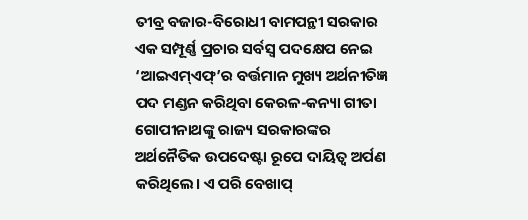ତୀବ୍ର ବଜାର-ବିରୋଧୀ ବାମପନ୍ଥୀ ସରକାର ଏକ ସମ୍ପୂର୍ଣ୍ଣ ପ୍ରଚାର ସର୍ବସ୍ବ ପଦକ୍ଷେପ ନେଇ ‘ଆଇଏମ୍‌ଏଫ୍‌’ର ବର୍ତ୍ତମାନ ମୁଖ୍ୟ ଅର୍ଥନୀତିଜ୍ଞ ପଦ ମଣ୍ଡନ କରିଥିବା କେରଳ-କନ୍ୟା ଗୀତା ଗୋପୀନାଥଙ୍କୁ ରାଜ୍ୟ ସରକାରଙ୍କର ଅର୍ଥନୈତିକ ଉପଦେଷ୍ଟା ରୂପେ ଦାୟିତ୍ବ ଅର୍ପଣ କରିଥିଲେ। ଏ ପରି ବେଖାପ୍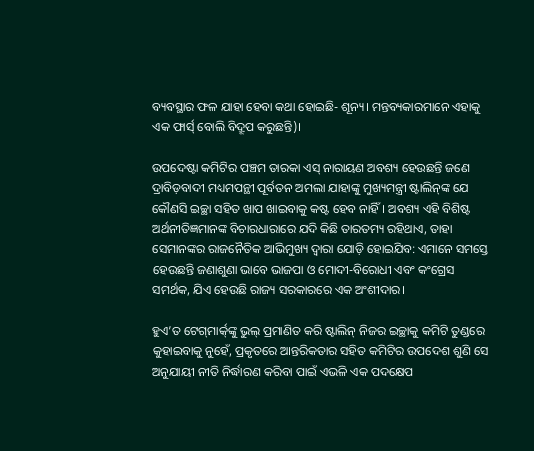ବ୍ୟବସ୍ଥାର ଫଳ ଯାହା ହେବା କଥା ହୋଇଛି- ଶୂନ୍ୟ। ମନ୍ତବ୍ୟକାରମାନେ ଏହାକୁ ଏକ ଫାର୍ସ‌୍ ବୋଲି ବିଦ୍ରୂପ କରୁଛନ୍ତି)।

ଉପଦେଷ୍ଟା କମିଟିର ପଞ୍ଚମ ତାରକା ଏସ୍ ନାରାୟଣ ଅବଶ୍ୟ ହେଉଛନ୍ତି ଜଣେ ଦ୍ରାବିଡ଼ବାଦୀ ମଧ୍ୟମପନ୍ଥୀ ପୂର୍ବତନ ଅମଲା ଯାହାଙ୍କୁ ମୁଖ୍ୟମନ୍ତ୍ରୀ ଷ୍ଟାଲିନ୍‌ଙ୍କ ଯେ କୌଣସି ଇଚ୍ଛା ସହିତ ଖାପ ଖାଇବାକୁ କଷ୍ଟ ହେବ ନାହିଁ। ଅବଶ୍ୟ ଏହି ବିଶିଷ୍ଟ ଅର୍ଥନୀତିଜ୍ଞମାନଙ୍କ ବିଚାରଧାରାରେ ଯଦି କିଛି ତାରତମ୍ୟ ରହିଥାଏ, ତାହା ସେମାନଙ୍କର ରାଜନୈତିକ ଆଭିମୁଖ୍ୟ ଦ୍ବାରା ଯୋଡ଼ି ହୋଇଯିବ: ଏମାନେ ସମସ୍ତେ ହେଉଛନ୍ତି ଜଣାଶୁଣା ଭାବେ ଭାଜପା ଓ ମୋଦୀ-ବିରୋଧୀ ଏବଂ କଂଗ୍ରେସ ସମର୍ଥକ, ଯିଏ ହେଉଛି ରାଜ୍ୟ ସରକାରରେ ଏକ ଅଂଶୀଦାର।

ହୁଏ’ତ ‌ଟେଗ୍‌ମାର୍କ‌୍‌ଙ୍କୁ ଭୁଲ୍ ପ୍ରମାଣିତ କରି ଷ୍ଟାଲିନ୍ ନିଜର ଇଚ୍ଛାକୁ କମିଟି ତୁଣ୍ଡରେ କୁହାଇବାକୁ ନୁହେଁ, ପ୍ରକୃତରେ ଆନ୍ତରିକତାର ସହିତ କମିଟିର ଉପଦେଶ ଶୁଣି ସେ ଅନୁଯାୟୀ ନୀତି ନିର୍ଦ୍ଧାରଣ କରିବା ପାଇଁ ଏଭଳି ଏକ ପଦକ୍ଷେପ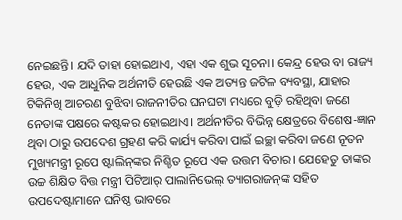ନେଇଛନ୍ତି। ଯଦି ତାହା ହୋଇଥାଏ, ଏହା ଏକ ଶୁଭ ସୂଚନା। କେନ୍ଦ୍ର ହେଉ ବା ରାଜ୍ୟ ହେଉ, ଏକ ଆଧୁନିକ ଅର୍ଥନୀତି ହେଉଛି ଏକ ଅତ୍ୟନ୍ତ ଜଟିଳ ବ୍ୟବସ୍ଥା, ଯାହାର ଟିକିନିଖି ଆଚରଣ ବୁଝିବା ରାଜନୀତିର ଘନଘଟା ମଧ୍ୟରେ ବୁଡ଼ି ରହିଥିବା ଜଣେ ନେତାଙ୍କ ପକ୍ଷରେ କଷ୍ଟକର ହୋଇଥାଏ। ଅର୍ଥନୀତିର ବିଭିନ୍ନ କ୍ଷେତ୍ରରେ ବିଶେଷ-ଜ୍ଞାନ ଥିବା ଠାରୁ ଉପଦେଶ ଗ୍ରହଣ କରି କାର୍ଯ୍ୟ କରିବା ପାଇଁ ଇଚ୍ଛା କରିବା ଜଣେ ନୂତନ ମୁଖ୍ୟମନ୍ତ୍ରୀ ରୂପେ ଷ୍ଟାଲିନ୍‌ଙ୍କର ନିଶ୍ଚିତ ରୂପେ ଏକ ଉତ୍ତମ ବିଚାର। ଯେହେତୁ ତାଙ୍କର ଉଚ୍ଚ ଶିକ୍ଷିତ ବିତ୍ତ ମନ୍ତ୍ରୀ ପିଟିଆର୍ ପାଲାନିଭେଲ୍ ତ୍ୟାଗରାଜନ୍‌ଙ୍କ ସହିତ ଉପଦେଷ୍ଟାମାନେ ଘନିଷ୍ଠ ଭାବରେ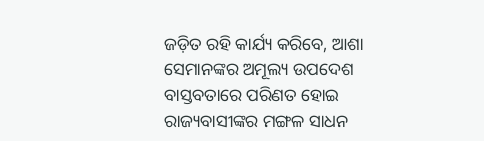ଜଡ଼ିତ ରହି କାର୍ଯ୍ୟ କରିବେ, ଆଶା ସେମାନଙ୍କର ଅମୂଲ୍ୟ ଉପଦେଶ ବାସ୍ତବତାରେ ପରିଣତ ହୋଇ ରାଜ୍ୟବାସୀଙ୍କର ମଙ୍ଗଳ ସାଧନ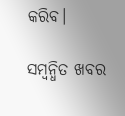କରିବ।

ସମ୍ବନ୍ଧିତ ଖବର